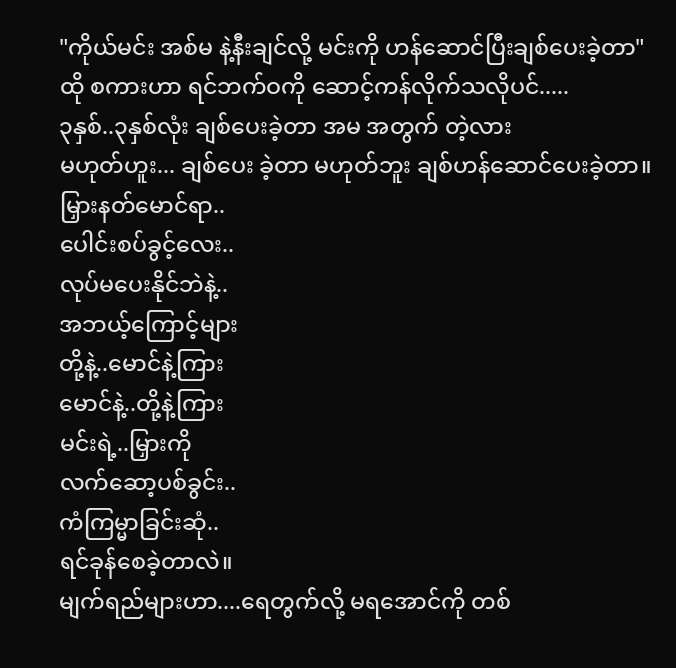"ကိုယ်မင်း အစ်မ နဲ့နီးချင်လို့ မင်းကို ဟန်ဆောင်ပြီးချစ်ပေးခဲ့တာ"
ထို စကားဟာ ရင်ဘက်ဝကို ဆောင့်ကန်လိုက်သလိုပင်.....
၃နှစ်..၃နှစ်လုံး ချစ်ပေးခဲ့တာ အမ အတွက် တဲ့လား
မဟုတ်ဟူး... ချစ်ပေး ခဲ့တာ မဟုတ်ဘူး ချစ်ဟန်ဆောင်ပေးခဲ့တာ။
မြှားနတ်မောင်ရာ..
ပေါင်းစပ်ခွင့်လေး..
လုပ်မပေးနိုင်ဘဲနဲ့..
အဘယ့်ကြောင့်များ
တို့နဲ့..မောင်နဲ့ကြား
မောင်နဲ့..တို့နဲ့ကြား
မင်းရဲ့..မြှားကို
လက်ဆော့ပစ်ခွင်း..
ကံကြမ္မာခြင်းဆုံ..
ရင်ခုန်စေခဲ့တာလဲ။
မျက်ရည်များဟာ....ရေတွက်လို့ မရအောင်ကို တစ်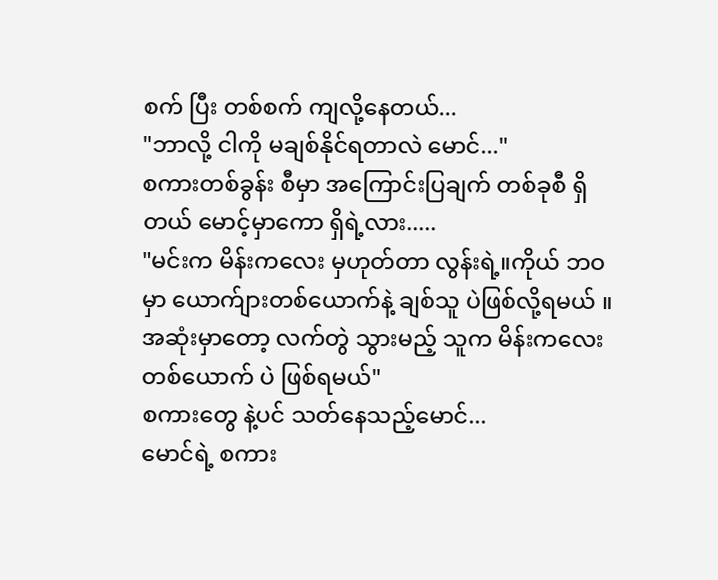စက် ပြီး တစ်စက် ကျလို့နေတယ်...
"ဘာလို့ ငါကို မချစ်နိုင်ရတာလဲ မောင်..."
စကားတစ်ခွန်း စီမှာ အကြောင်းပြချက် တစ်ခုစီ ရှိတယ် မောင့်မှာကော ရှိရဲ့လား.....
"မင်းက မိန်းကလေး မှဟုတ်တာ လွန်းရဲ့။ကိုယ် ဘဝမှာ ယောက်ျားတစ်ယောက်နဲ့ ချစ်သူ ပဲဖြစ်လို့ရမယ် ။အဆုံးမှာတော့ လက်တွဲ သွားမည့် သူက မိန်းကလေးတစ်ယောက် ပဲ ဖြစ်ရမယ်"
စကားတွေ နဲ့ပင် သတ်နေသည့်မောင်...
မောင်ရဲ့ စကား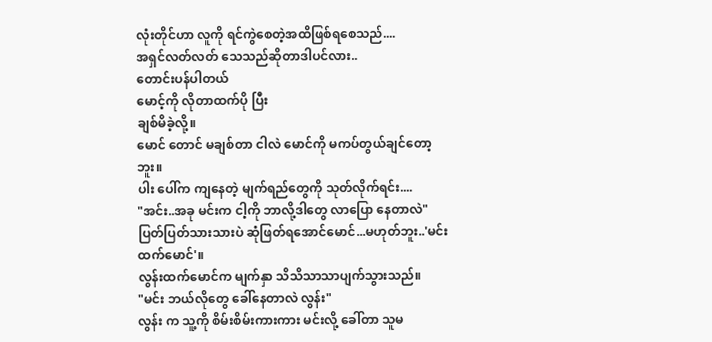လုံးတိုင်ဟာ လူကို ရင်ကွဲစေတဲ့အထိဖြစ်ရစေသည်....
အရှင်လတ်လတ် သေသည်ဆိုတာဒါပင်လား..
တောင်းပန်ပါတယ်
မောင့်ကို လိုတာထက်ပို ပြီး
ချစ်မိခဲ့လို့။
မောင် တောင် မချစ်တာ ငါလဲ မောင်ကို မကပ်တွယ်ချင်တော့ဘူး။
ပါး ပေါ်က ကျနေတဲ့ မျက်ရည်တွေကို သုတ်လိုက်ရင်း....
"အင်း..အခု မင်းက ငါ့ကို ဘာလို့ဒါတွေ လာပြော နေတာလဲ"
ပြတ်ပြတ်သားသားပဲ ဆုံဖြတ်ရအောင်မောင်...မဟုတ်ဘူး..'မင်းထက်မောင်'။
လွန်းထက်မောင်က မျက်နှာ သိသိသာသာပျက်သွားသည်။
"မင်း ဘယ်လိုတွေ ခေါ်နေတာလဲ လွန်း"
လွန်း က သူ့ကို စိမ်းစိမ်းကားကား မင်းလို့ ခေါ်တာ သူမ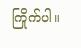ကြိုက်ပါ။